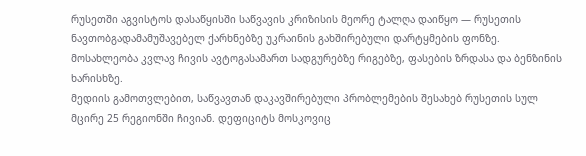რუსეთში აგვისტოს დასაწყისში საწვავის კრიზისის მეორე ტალღა დაიწყო — რუსეთის ნავთობგადამამუშავებელ ქარხნებზე უკრაინის გახშირებული დარტყმების ფონზე. მოსახლეობა კვლავ ჩივის ავტოგასამართ სადგურებზე რიგებზე, ფასების ზრდასა და ბენზინის ხარისხზე.
მედიის გამოთვლებით, საწვავთან დაკავშირებული პრობლემების შესახებ რუსეთის სულ მცირე 25 რეგიონში ჩივიან. დეფიციტს მოსკოვიც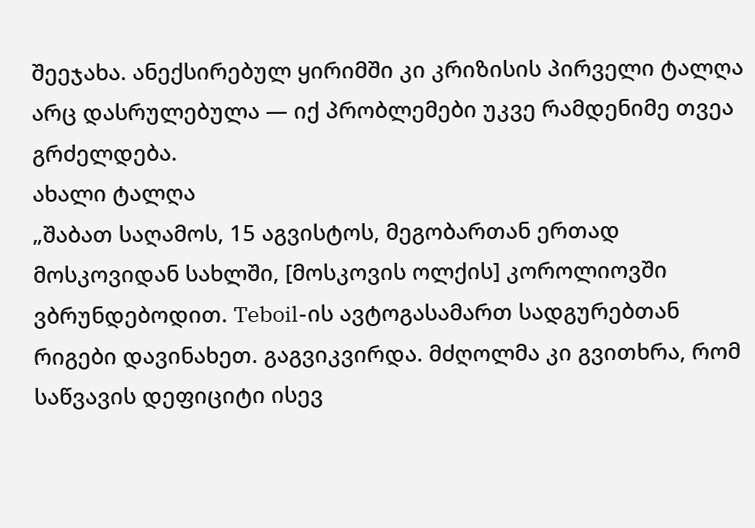შეეჯახა. ანექსირებულ ყირიმში კი კრიზისის პირველი ტალღა არც დასრულებულა — იქ პრობლემები უკვე რამდენიმე თვეა გრძელდება.
ახალი ტალღა
„შაბათ საღამოს, 15 აგვისტოს, მეგობართან ერთად მოსკოვიდან სახლში, [მოსკოვის ოლქის] კოროლიოვში ვბრუნდებოდით. Teboil-ის ავტოგასამართ სადგურებთან რიგები დავინახეთ. გაგვიკვირდა. მძღოლმა კი გვითხრა, რომ საწვავის დეფიციტი ისევ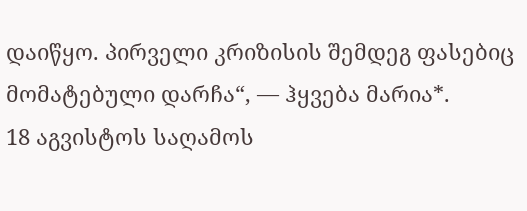დაიწყო. პირველი კრიზისის შემდეგ ფასებიც მომატებული დარჩა“, — ჰყვება მარია*.
18 აგვისტოს საღამოს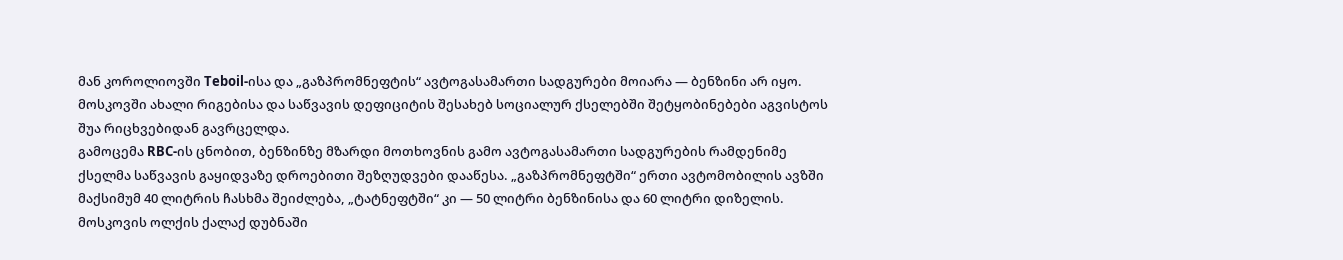მან კოროლიოვში Teboil-ისა და „გაზპრომნეფტის“ ავტოგასამართი სადგურები მოიარა — ბენზინი არ იყო. მოსკოვში ახალი რიგებისა და საწვავის დეფიციტის შესახებ სოციალურ ქსელებში შეტყობინებები აგვისტოს შუა რიცხვებიდან გავრცელდა.
გამოცემა RBC-ის ცნობით, ბენზინზე მზარდი მოთხოვნის გამო ავტოგასამართი სადგურების რამდენიმე ქსელმა საწვავის გაყიდვაზე დროებითი შეზღუდვები დააწესა. „გაზპრომნეფტში“ ერთი ავტომობილის ავზში მაქსიმუმ 40 ლიტრის ჩასხმა შეიძლება, „ტატნეფტში“ კი — 50 ლიტრი ბენზინისა და 60 ლიტრი დიზელის.
მოსკოვის ოლქის ქალაქ დუბნაში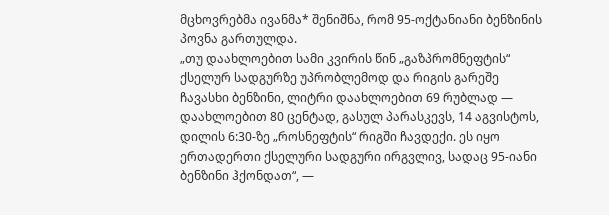მცხოვრებმა ივანმა* შენიშნა, რომ 95-ოქტანიანი ბენზინის პოვნა გართულდა.
„თუ დაახლოებით სამი კვირის წინ „გაზპრომნეფტის“ ქსელურ სადგურზე უპრობლემოდ და რიგის გარეშე ჩავასხი ბენზინი, ლიტრი დაახლოებით 69 რუბლად — დაახლოებით 80 ცენტად, გასულ პარასკევს, 14 აგვისტოს, დილის 6:30-ზე „როსნეფტის“ რიგში ჩავდექი. ეს იყო ერთადერთი ქსელური სადგური ირგვლივ, სადაც 95-იანი ბენზინი ჰქონდათ“, —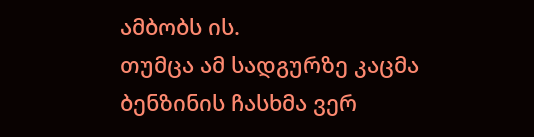ამბობს ის.
თუმცა ამ სადგურზე კაცმა ბენზინის ჩასხმა ვერ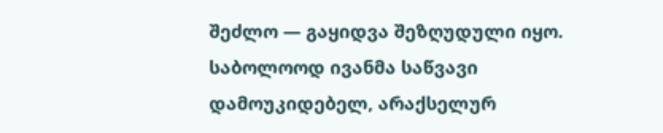შეძლო — გაყიდვა შეზღუდული იყო. საბოლოოდ ივანმა საწვავი დამოუკიდებელ, არაქსელურ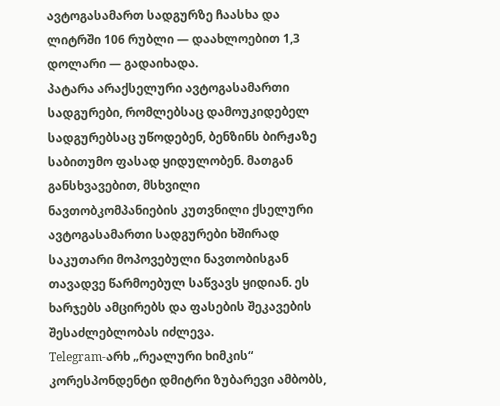ავტოგასამართ სადგურზე ჩაასხა და ლიტრში 106 რუბლი — დაახლოებით 1,3 დოლარი — გადაიხადა.
პატარა არაქსელური ავტოგასამართი სადგურები, რომლებსაც დამოუკიდებელ სადგურებსაც უწოდებენ, ბენზინს ბირჟაზე საბითუმო ფასად ყიდულობენ. მათგან განსხვავებით, მსხვილი ნავთობკომპანიების კუთვნილი ქსელური ავტოგასამართი სადგურები ხშირად საკუთარი მოპოვებული ნავთობისგან თავადვე წარმოებულ საწვავს ყიდიან. ეს ხარჯებს ამცირებს და ფასების შეკავების შესაძლებლობას იძლევა.
Telegram-არხ „რეალური ხიმკის“ კორესპონდენტი დმიტრი ზუბარევი ამბობს,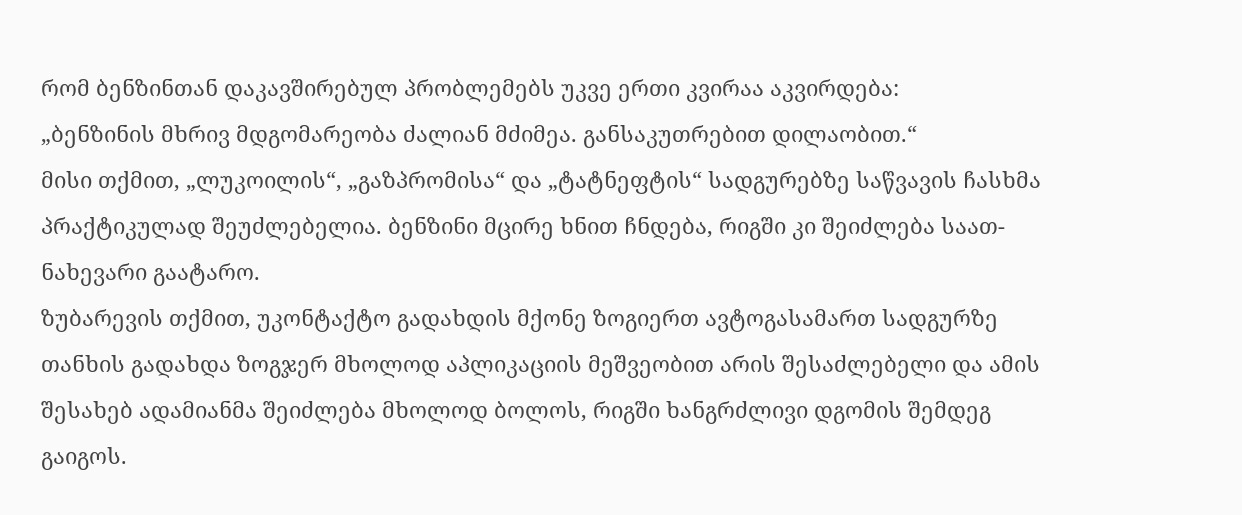რომ ბენზინთან დაკავშირებულ პრობლემებს უკვე ერთი კვირაა აკვირდება:
„ბენზინის მხრივ მდგომარეობა ძალიან მძიმეა. განსაკუთრებით დილაობით.“
მისი თქმით, „ლუკოილის“, „გაზპრომისა“ და „ტატნეფტის“ სადგურებზე საწვავის ჩასხმა პრაქტიკულად შეუძლებელია. ბენზინი მცირე ხნით ჩნდება, რიგში კი შეიძლება საათ-ნახევარი გაატარო.
ზუბარევის თქმით, უკონტაქტო გადახდის მქონე ზოგიერთ ავტოგასამართ სადგურზე თანხის გადახდა ზოგჯერ მხოლოდ აპლიკაციის მეშვეობით არის შესაძლებელი და ამის შესახებ ადამიანმა შეიძლება მხოლოდ ბოლოს, რიგში ხანგრძლივი დგომის შემდეგ გაიგოს.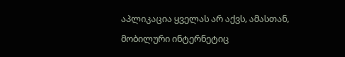აპლიკაცია ყველას არ აქვს, ამასთან, მობილური ინტერნეტიც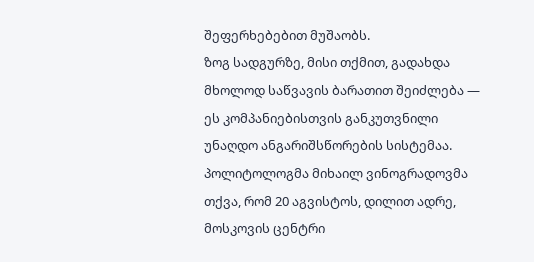შეფერხებებით მუშაობს.
ზოგ სადგურზე, მისი თქმით, გადახდა მხოლოდ საწვავის ბარათით შეიძლება — ეს კომპანიებისთვის განკუთვნილი უნაღდო ანგარიშსწორების სისტემაა.
პოლიტოლოგმა მიხაილ ვინოგრადოვმა თქვა, რომ 20 აგვისტოს, დილით ადრე, მოსკოვის ცენტრი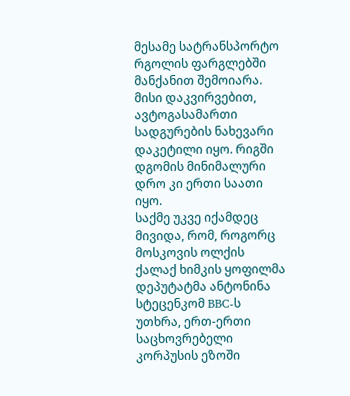მესამე სატრანსპორტო რგოლის ფარგლებში მანქანით შემოიარა. მისი დაკვირვებით, ავტოგასამართი სადგურების ნახევარი დაკეტილი იყო. რიგში დგომის მინიმალური დრო კი ერთი საათი იყო.
საქმე უკვე იქამდეც მივიდა, რომ, როგორც მოსკოვის ოლქის ქალაქ ხიმკის ყოფილმა დეპუტატმა ანტონინა სტეცენკომ BBC-ს უთხრა, ერთ-ერთი საცხოვრებელი კორპუსის ეზოში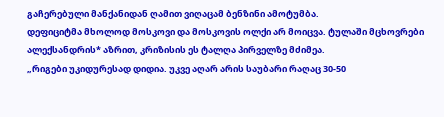გაჩერებული მანქანიდან ღამით ვიღაცამ ბენზინი ამოტუმბა.
დეფიციტმა მხოლოდ მოსკოვი და მოსკოვის ოლქი არ მოიცვა. ტულაში მცხოვრები ალექსანდრის* აზრით, კრიზისის ეს ტალღა პირველზე მძიმეა.
„რიგები უკიდურესად დიდია. უკვე აღარ არის საუბარი რაღაც 30-50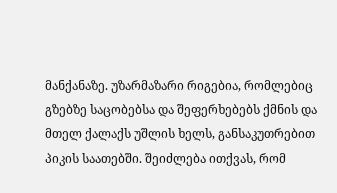მანქანაზე. უზარმაზარი რიგებია, რომლებიც გზებზე საცობებსა და შეფერხებებს ქმნის და მთელ ქალაქს უშლის ხელს, განსაკუთრებით პიკის საათებში. შეიძლება ითქვას, რომ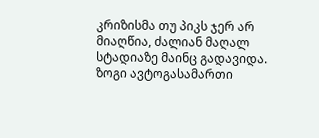კრიზისმა თუ პიკს ჯერ არ მიაღწია, ძალიან მაღალ სტადიაზე მაინც გადავიდა. ზოგი ავტოგასამართი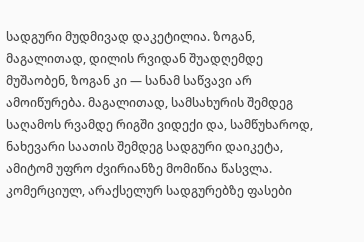სადგური მუდმივად დაკეტილია. ზოგან, მაგალითად, დილის რვიდან შუადღემდე მუშაობენ, ზოგან კი — სანამ საწვავი არ ამოიწურება. მაგალითად, სამსახურის შემდეგ საღამოს რვამდე რიგში ვიდექი და, სამწუხაროდ, ნახევარი საათის შემდეგ სადგური დაიკეტა, ამიტომ უფრო ძვირიანზე მომიწია წასვლა. კომერციულ, არაქსელურ სადგურებზე ფასები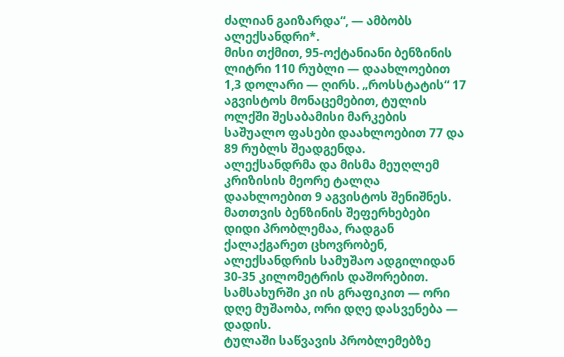ძალიან გაიზარდა“, — ამბობს ალექსანდრი*.
მისი თქმით, 95-ოქტანიანი ბენზინის ლიტრი 110 რუბლი — დაახლოებით 1,3 დოლარი — ღირს. „როსსტატის“ 17 აგვისტოს მონაცემებით, ტულის ოლქში შესაბამისი მარკების საშუალო ფასები დაახლოებით 77 და 89 რუბლს შეადგენდა.
ალექსანდრმა და მისმა მეუღლემ კრიზისის მეორე ტალღა დაახლოებით 9 აგვისტოს შენიშნეს. მათთვის ბენზინის შეფერხებები დიდი პრობლემაა, რადგან ქალაქგარეთ ცხოვრობენ, ალექსანდრის სამუშაო ადგილიდან 30-35 კილომეტრის დაშორებით. სამსახურში კი ის გრაფიკით — ორი დღე მუშაობა, ორი დღე დასვენება — დადის.
ტულაში საწვავის პრობლემებზე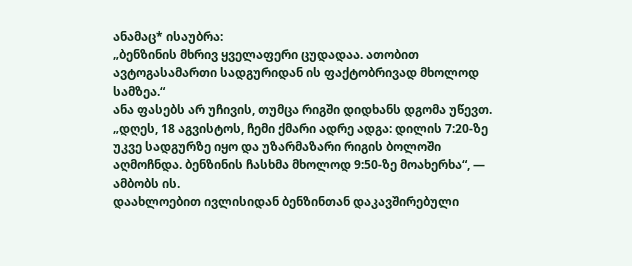ანამაც* ისაუბრა:
„ბენზინის მხრივ ყველაფერი ცუდადაა. ათობით ავტოგასამართი სადგურიდან ის ფაქტობრივად მხოლოდ სამზეა.“
ანა ფასებს არ უჩივის, თუმცა რიგში დიდხანს დგომა უწევთ.
„დღეს, 18 აგვისტოს, ჩემი ქმარი ადრე ადგა: დილის 7:20-ზე უკვე სადგურზე იყო და უზარმაზარი რიგის ბოლოში აღმოჩნდა. ბენზინის ჩასხმა მხოლოდ 9:50-ზე მოახერხა“, — ამბობს ის.
დაახლოებით ივლისიდან ბენზინთან დაკავშირებული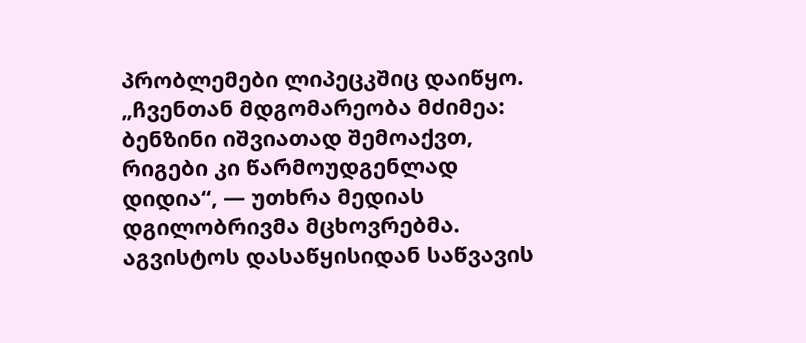პრობლემები ლიპეცკშიც დაიწყო.
„ჩვენთან მდგომარეობა მძიმეა: ბენზინი იშვიათად შემოაქვთ, რიგები კი წარმოუდგენლად დიდია“, — უთხრა მედიას დგილობრივმა მცხოვრებმა.
აგვისტოს დასაწყისიდან საწვავის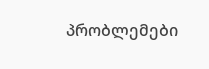პრობლემები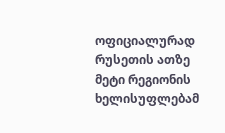ოფიციალურად რუსეთის ათზე მეტი რეგიონის ხელისუფლებამ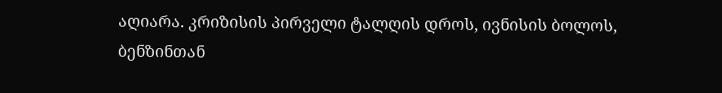აღიარა. კრიზისის პირველი ტალღის დროს, ივნისის ბოლოს, ბენზინთან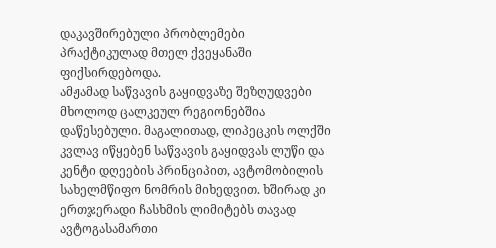დაკავშირებული პრობლემები პრაქტიკულად მთელ ქვეყანაში ფიქსირდებოდა.
ამჟამად საწვავის გაყიდვაზე შეზღუდვები მხოლოდ ცალკეულ რეგიონებშია დაწესებული. მაგალითად, ლიპეცკის ოლქში კვლავ იწყებენ საწვავის გაყიდვას ლუწი და კენტი დღეების პრინციპით, ავტომობილის სახელმწიფო ნომრის მიხედვით. ხშირად კი ერთჯერადი ჩასხმის ლიმიტებს თავად ავტოგასამართი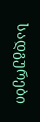სადგურები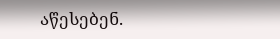აწესებენ.